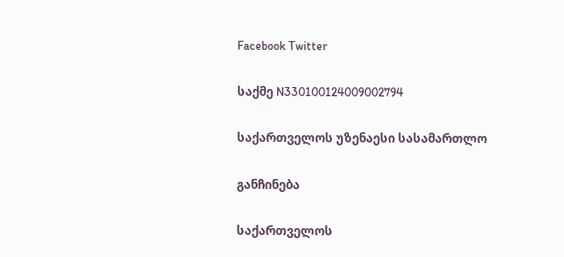Facebook Twitter

საქმე N330100124009002794

საქართველოს უზენაესი სასამართლო

განჩინება

საქართველოს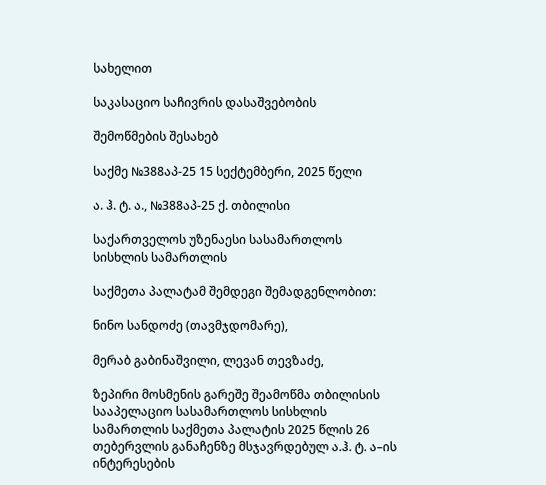სახელით

საკასაციო საჩივრის დასაშვებობის

შემოწმების შესახებ

საქმე №388აპ-25 15 სექტემბერი, 2025 წელი

ა. ჰ. ტ. ა., №388აპ-25 ქ. თბილისი

საქართველოს უზენაესი სასამართლოს სისხლის სამართლის

საქმეთა პალატამ შემდეგი შემადგენლობით:

ნინო სანდოძე (თავმჯდომარე),

მერაბ გაბინაშვილი, ლევან თევზაძე,

ზეპირი მოსმენის გარეშე შეამოწმა თბილისის სააპელაციო სასამართლოს სისხლის სამართლის საქმეთა პალატის 2025 წლის 26 თებერვლის განაჩენზე მსჯავრდებულ ა.ჰ. ტ. ა–ის ინტერესების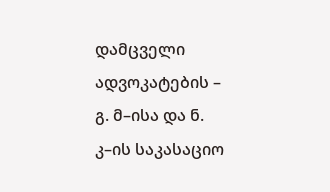დამცველი ადვოკატების – გ. მ–ისა და ნ. კ–ის საკასაციო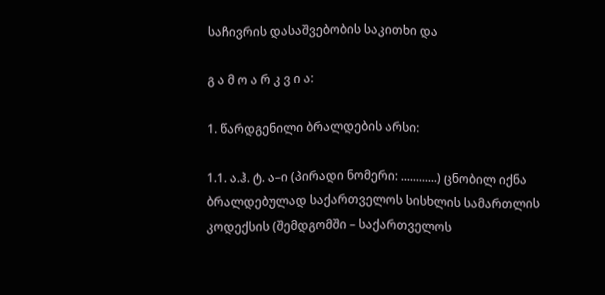საჩივრის დასაშვებობის საკითხი და

გ ა მ ო ა რ კ ვ ი ა:

1. წარდგენილი ბრალდების არსი:

1.1. ა.ჰ. ტ. ა–ი (პირადი ნომერი: ............) ცნობილ იქნა ბრალდებულად საქართველოს სისხლის სამართლის კოდექსის (შემდგომში – საქართველოს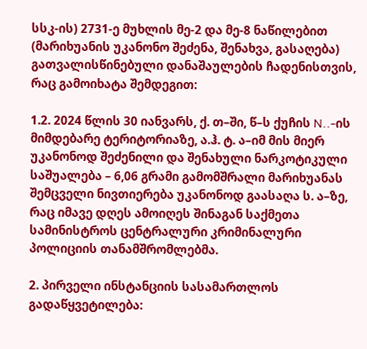სსკ-ის) 2731-ე მუხლის მე-2 და მე-8 ნაწილებით (მარიხუანის უკანონო შეძენა, შენახვა, გასაღება) გათვალისწინებული დანაშაულების ჩადენისთვის, რაც გამოიხატა შემდეგით:

1.2. 2024 წლის 30 იანვარს, ქ. თ–ში, წ–ს ქუჩის N..-ის მიმდებარე ტერიტორიაზე, ა.ჰ. ტ. ა–იმ მის მიერ უკანონოდ შეძენილი და შენახული ნარკოტიკული საშუალება – 6,06 გრამი გამომშრალი მარიხუანას შემცველი ნივთიერება უკანონოდ გაასაღა ს. ა–ზე, რაც იმავე დღეს ამოიღეს შინაგან საქმეთა სამინისტროს ცენტრალური კრიმინალური პოლიციის თანამშრომლებმა.

2. პირველი ინსტანციის სასამართლოს გადაწყვეტილება: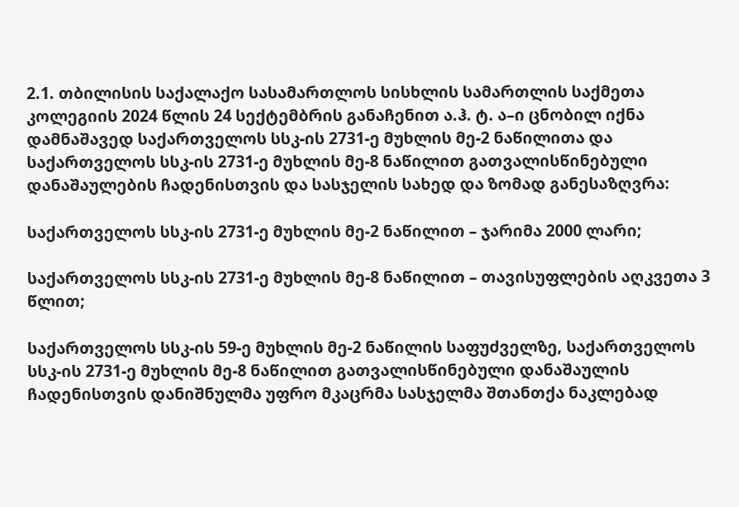2.1. თბილისის საქალაქო სასამართლოს სისხლის სამართლის საქმეთა კოლეგიის 2024 წლის 24 სექტემბრის განაჩენით ა.ჰ. ტ. ა–ი ცნობილ იქნა დამნაშავედ საქართველოს სსკ-ის 2731-ე მუხლის მე-2 ნაწილითა და საქართველოს სსკ-ის 2731-ე მუხლის მე-8 ნაწილით გათვალისწინებული დანაშაულების ჩადენისთვის და სასჯელის სახედ და ზომად განესაზღვრა:

საქართველოს სსკ-ის 2731-ე მუხლის მე-2 ნაწილით – ჯარიმა 2000 ლარი;

საქართველოს სსკ-ის 2731-ე მუხლის მე-8 ნაწილით – თავისუფლების აღკვეთა 3 წლით;

საქართველოს სსკ-ის 59-ე მუხლის მე-2 ნაწილის საფუძველზე, საქართველოს სსკ-ის 2731-ე მუხლის მე-8 ნაწილით გათვალისწინებული დანაშაულის ჩადენისთვის დანიშნულმა უფრო მკაცრმა სასჯელმა შთანთქა ნაკლებად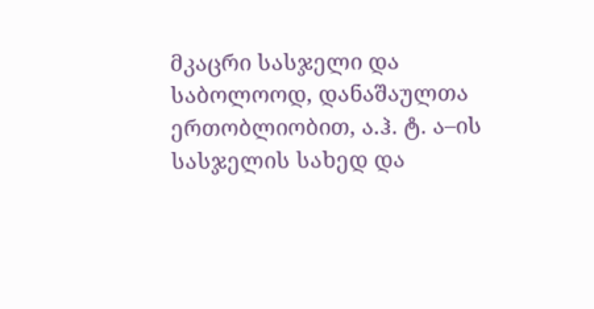მკაცრი სასჯელი და საბოლოოდ, დანაშაულთა ერთობლიობით, ა.ჰ. ტ. ა–ის სასჯელის სახედ და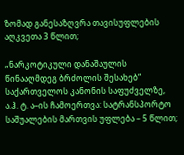ზომად განესაზღვრა თავისუფლების აღკვეთა 3 წლით;

„ნარკოტიკული დანაშაულის წინააღმდეგ ბრძოლის შესახებ“ საქართველოს კანონის საფუძველზე, ა.ჰ. ტ. ა–ის ჩამოერთვა: სატრანსპორტო საშუალების მართვის უფლება – 5 წლით;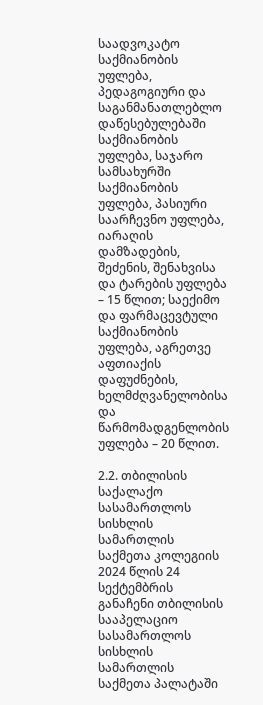საადვოკატო საქმიანობის უფლება, პედაგოგიური და საგანმანათლებლო დაწესებულებაში საქმიანობის უფლება, საჯარო სამსახურში საქმიანობის უფლება, პასიური საარჩევნო უფლება, იარაღის დამზადების, შეძენის, შენახვისა და ტარების უფლება – 15 წლით; საექიმო და ფარმაცევტული საქმიანობის უფლება, აგრეთვე აფთიაქის დაფუძნების, ხელმძღვანელობისა და წარმომადგენლობის უფლება – 20 წლით.

2.2. თბილისის საქალაქო სასამართლოს სისხლის სამართლის საქმეთა კოლეგიის 2024 წლის 24 სექტემბრის განაჩენი თბილისის სააპელაციო სასამართლოს სისხლის სამართლის საქმეთა პალატაში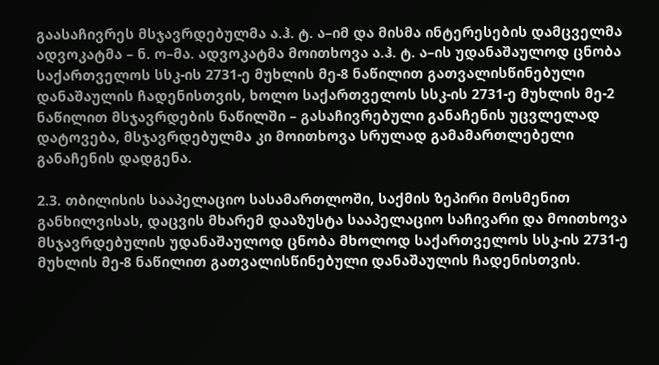გაასაჩივრეს მსჯავრდებულმა ა.ჰ. ტ. ა–იმ და მისმა ინტერესების დამცველმა ადვოკატმა – ნ. ო–მა. ადვოკატმა მოითხოვა ა.ჰ. ტ. ა–ის უდანაშაულოდ ცნობა საქართველოს სსკ-ის 2731-ე მუხლის მე-8 ნაწილით გათვალისწინებული დანაშაულის ჩადენისთვის, ხოლო საქართველოს სსკ-ის 2731-ე მუხლის მე-2 ნაწილით მსჯავრდების ნაწილში – გასაჩივრებული განაჩენის უცვლელად დატოვება, მსჯავრდებულმა კი მოითხოვა სრულად გამამართლებელი განაჩენის დადგენა.

2.3. თბილისის სააპელაციო სასამართლოში, საქმის ზეპირი მოსმენით განხილვისას, დაცვის მხარემ დააზუსტა სააპელაციო საჩივარი და მოითხოვა მსჯავრდებულის უდანაშაულოდ ცნობა მხოლოდ საქართველოს სსკ-ის 2731-ე მუხლის მე-8 ნაწილით გათვალისწინებული დანაშაულის ჩადენისთვის.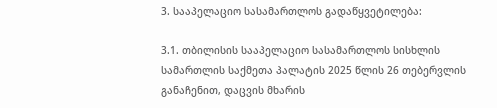3. სააპელაციო სასამართლოს გადაწყვეტილება:

3.1. თბილისის სააპელაციო სასამართლოს სისხლის სამართლის საქმეთა პალატის 2025 წლის 26 თებერვლის განაჩენით, დაცვის მხარის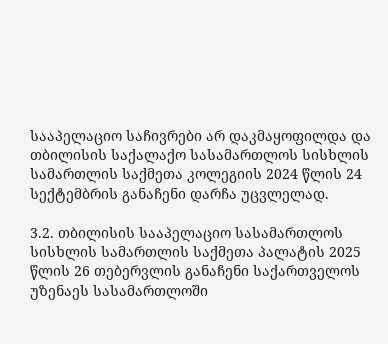სააპელაციო საჩივრები არ დაკმაყოფილდა და თბილისის საქალაქო სასამართლოს სისხლის სამართლის საქმეთა კოლეგიის 2024 წლის 24 სექტემბრის განაჩენი დარჩა უცვლელად.

3.2. თბილისის სააპელაციო სასამართლოს სისხლის სამართლის საქმეთა პალატის 2025 წლის 26 თებერვლის განაჩენი საქართველოს უზენაეს სასამართლოში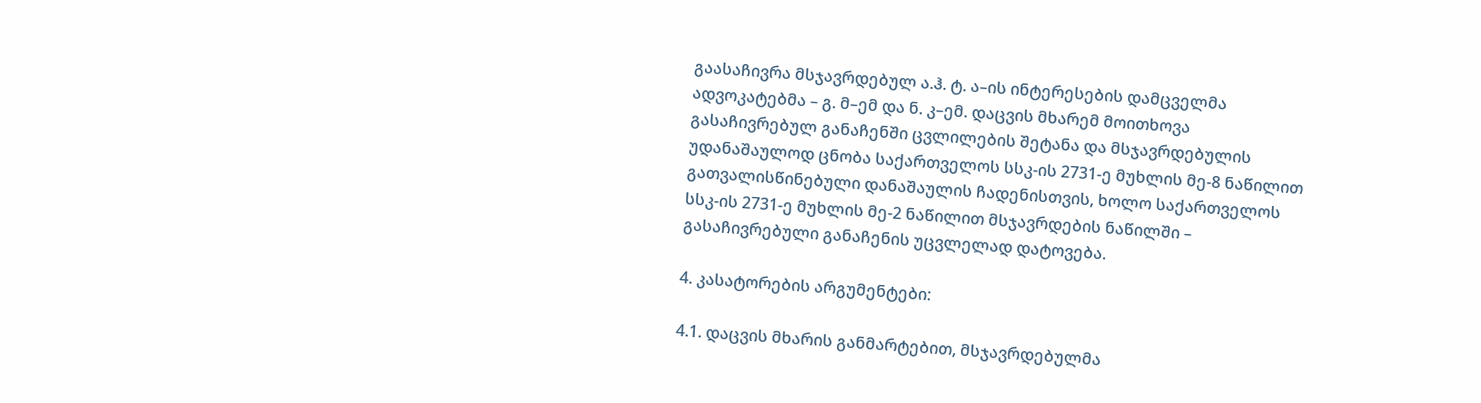გაასაჩივრა მსჯავრდებულ ა.ჰ. ტ. ა–ის ინტერესების დამცველმა ადვოკატებმა – გ. მ–ემ და ნ. კ–ემ. დაცვის მხარემ მოითხოვა გასაჩივრებულ განაჩენში ცვლილების შეტანა და მსჯავრდებულის უდანაშაულოდ ცნობა საქართველოს სსკ-ის 2731-ე მუხლის მე-8 ნაწილით გათვალისწინებული დანაშაულის ჩადენისთვის, ხოლო საქართველოს სსკ-ის 2731-ე მუხლის მე-2 ნაწილით მსჯავრდების ნაწილში – გასაჩივრებული განაჩენის უცვლელად დატოვება.

4. კასატორების არგუმენტები:

4.1. დაცვის მხარის განმარტებით, მსჯავრდებულმა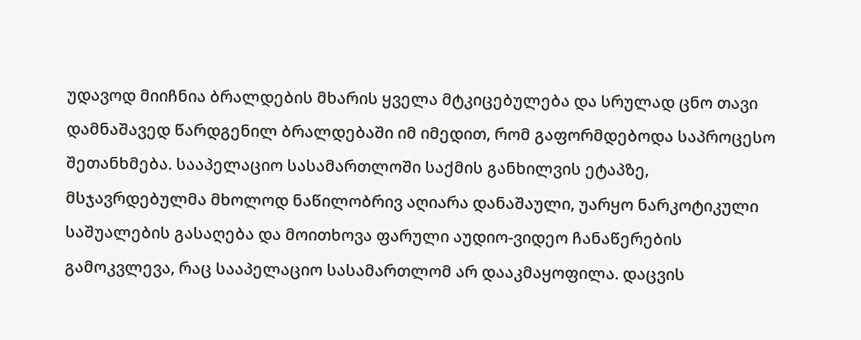უდავოდ მიიჩნია ბრალდების მხარის ყველა მტკიცებულება და სრულად ცნო თავი დამნაშავედ წარდგენილ ბრალდებაში იმ იმედით, რომ გაფორმდებოდა საპროცესო შეთანხმება. სააპელაციო სასამართლოში საქმის განხილვის ეტაპზე, მსჯავრდებულმა მხოლოდ ნაწილობრივ აღიარა დანაშაული, უარყო ნარკოტიკული საშუალების გასაღება და მოითხოვა ფარული აუდიო-ვიდეო ჩანაწერების გამოკვლევა, რაც სააპელაციო სასამართლომ არ დააკმაყოფილა. დაცვის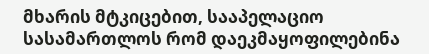მხარის მტკიცებით, სააპელაციო სასამართლოს რომ დაეკმაყოფილებინა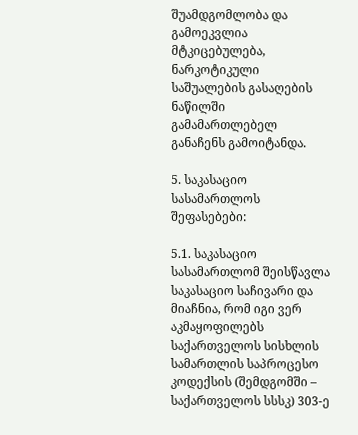შუამდგომლობა და გამოეკვლია მტკიცებულება, ნარკოტიკული საშუალების გასაღების ნაწილში გამამართლებელ განაჩენს გამოიტანდა.

5. საკასაციო სასამართლოს შეფასებები:

5.1. საკასაციო სასამართლომ შეისწავლა საკასაციო საჩივარი და მიაჩნია, რომ იგი ვერ აკმაყოფილებს საქართველოს სისხლის სამართლის საპროცესო კოდექსის (შემდგომში – საქართველოს სსსკ) 303-ე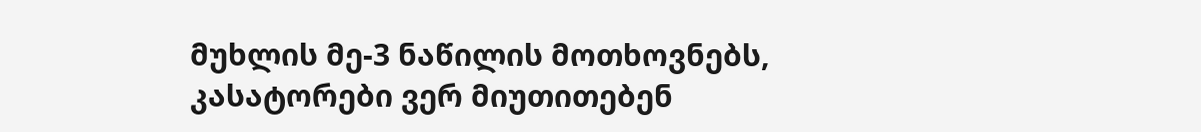მუხლის მე-3 ნაწილის მოთხოვნებს, კასატორები ვერ მიუთითებენ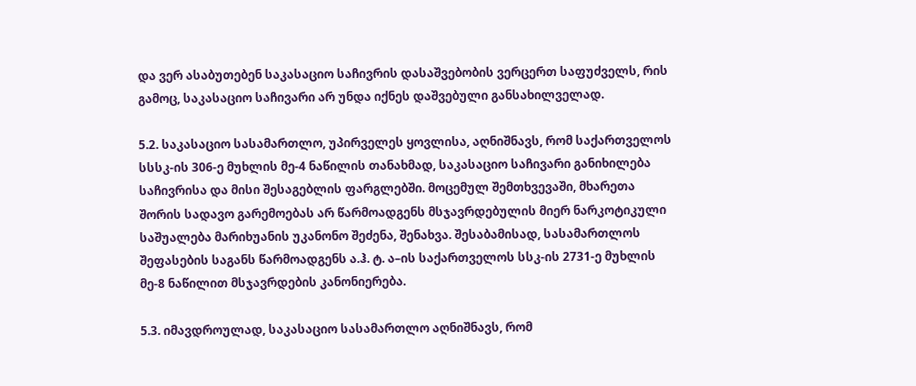და ვერ ასაბუთებენ საკასაციო საჩივრის დასაშვებობის ვერცერთ საფუძველს, რის გამოც, საკასაციო საჩივარი არ უნდა იქნეს დაშვებული განსახილველად.

5.2. საკასაციო სასამართლო, უპირველეს ყოვლისა, აღნიშნავს, რომ საქართველოს სსსკ-ის 306-ე მუხლის მე-4 ნაწილის თანახმად, საკასაციო საჩივარი განიხილება საჩივრისა და მისი შესაგებლის ფარგლებში. მოცემულ შემთხვევაში, მხარეთა შორის სადავო გარემოებას არ წარმოადგენს მსჯავრდებულის მიერ ნარკოტიკული საშუალება მარიხუანის უკანონო შეძენა, შენახვა. შესაბამისად, სასამართლოს შეფასების საგანს წარმოადგენს ა.ჰ. ტ. ა–ის საქართველოს სსკ-ის 2731-ე მუხლის მე-8 ნაწილით მსჯავრდების კანონიერება.

5.3. იმავდროულად, საკასაციო სასამართლო აღნიშნავს, რომ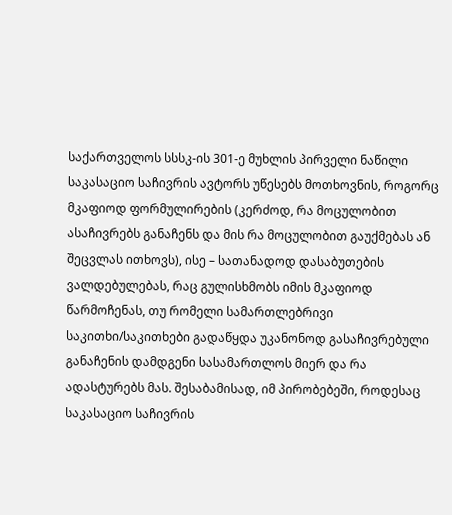საქართველოს სსსკ-ის 301-ე მუხლის პირველი ნაწილი საკასაციო საჩივრის ავტორს უწესებს მოთხოვნის, როგორც მკაფიოდ ფორმულირების (კერძოდ, რა მოცულობით ასაჩივრებს განაჩენს და მის რა მოცულობით გაუქმებას ან შეცვლას ითხოვს), ისე – სათანადოდ დასაბუთების ვალდებულებას, რაც გულისხმობს იმის მკაფიოდ წარმოჩენას, თუ რომელი სამართლებრივი საკითხი/საკითხები გადაწყდა უკანონოდ გასაჩივრებული განაჩენის დამდგენი სასამართლოს მიერ და რა ადასტურებს მას. შესაბამისად, იმ პირობებეში, როდესაც საკასაციო საჩივრის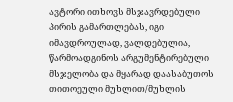ავტორი ითხოვს მსჯავრდებული პირის გამართლებას, იგი იმავდროულად, ვალდებულია, წარმოადგინოს არგუმენტირებული მსჯელობა და მყარად დაასაბუთოს თითოეული მუხლით/მუხლის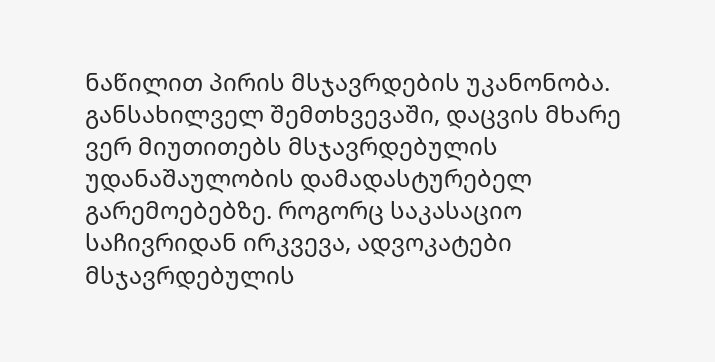ნაწილით პირის მსჯავრდების უკანონობა. განსახილველ შემთხვევაში, დაცვის მხარე ვერ მიუთითებს მსჯავრდებულის უდანაშაულობის დამადასტურებელ გარემოებებზე. როგორც საკასაციო საჩივრიდან ირკვევა, ადვოკატები მსჯავრდებულის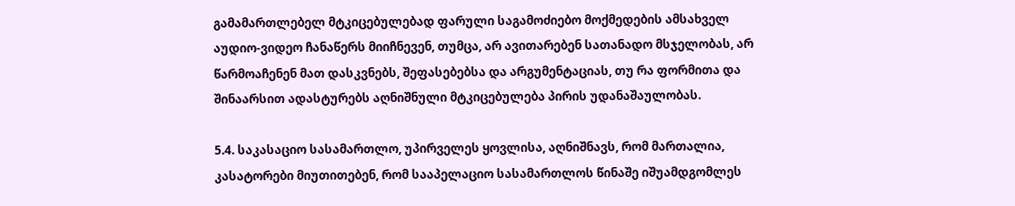გამამართლებელ მტკიცებულებად ფარული საგამოძიებო მოქმედების ამსახველ აუდიო-ვიდეო ჩანაწერს მიიჩნევენ, თუმცა, არ ავითარებენ სათანადო მსჯელობას, არ წარმოაჩენენ მათ დასკვნებს, შეფასებებსა და არგუმენტაციას, თუ რა ფორმითა და შინაარსით ადასტურებს აღნიშნული მტკიცებულება პირის უდანაშაულობას.

5.4. საკასაციო სასამართლო, უპირველეს ყოვლისა, აღნიშნავს, რომ მართალია, კასატორები მიუთითებენ, რომ სააპელაციო სასამართლოს წინაშე იშუამდგომლეს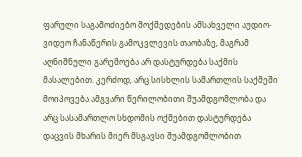ფარული საგამოძიებო მოქმედების ამსახველი აუდიო-ვიდეო ჩანაწერის გამოკვლევის თაობაზე, მაგრამ აღნიშნული გარემოება არ დასტურდება საქმის მასალებით. კერძოდ, არც სისხლის სამართლის საქმეში მოიპოვება ამგვარი წერილობითი შუამდგომლობა და არც სასამართლო სხდომის ოქმებით დასტურდება დაცვის მხარის მიერ მსგავსი შუამდგომლობით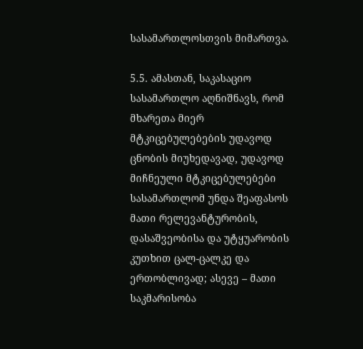სასამართლოსთვის მიმართვა.

5.5. ამასთან, საკასაციო სასამართლო აღნიშნავს, რომ მხარეთა მიერ მტკიცებულებების უდავოდ ცნობის მიუხედავად, უდავოდ მიჩნეული მტკიცებულებები სასამართლომ უნდა შეაფასოს მათი რელევანტურობის, დასაშვეობისა და უტყუარობის კუთხით ცალ-ცალკე და ერთობლივად; ასევე – მათი საკმარისობა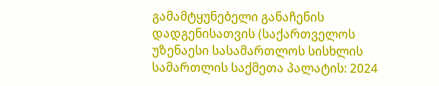გამამტყუნებელი განაჩენის დადგენისათვის (საქართველოს უზენაესი სასამართლოს სისხლის სამართლის საქმეთა პალატის: 2024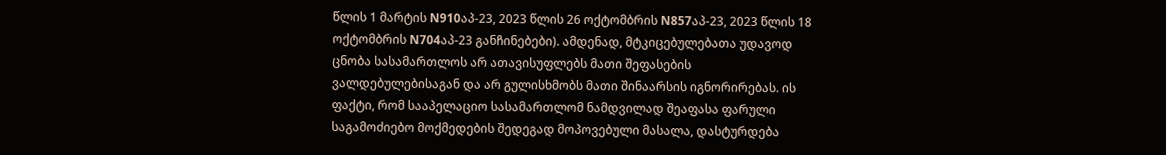წლის 1 მარტის N910აპ-23, 2023 წლის 26 ოქტომბრის N857აპ-23, 2023 წლის 18 ოქტომბრის N704აპ-23 განჩინებები). ამდენად, მტკიცებულებათა უდავოდ ცნობა სასამართლოს არ ათავისუფლებს მათი შეფასების ვალდებულებისაგან და არ გულისხმობს მათი შინაარსის იგნორირებას. ის ფაქტი, რომ სააპელაციო სასამართლომ ნამდვილად შეაფასა ფარული საგამოძიებო მოქმედების შედეგად მოპოვებული მასალა, დასტურდება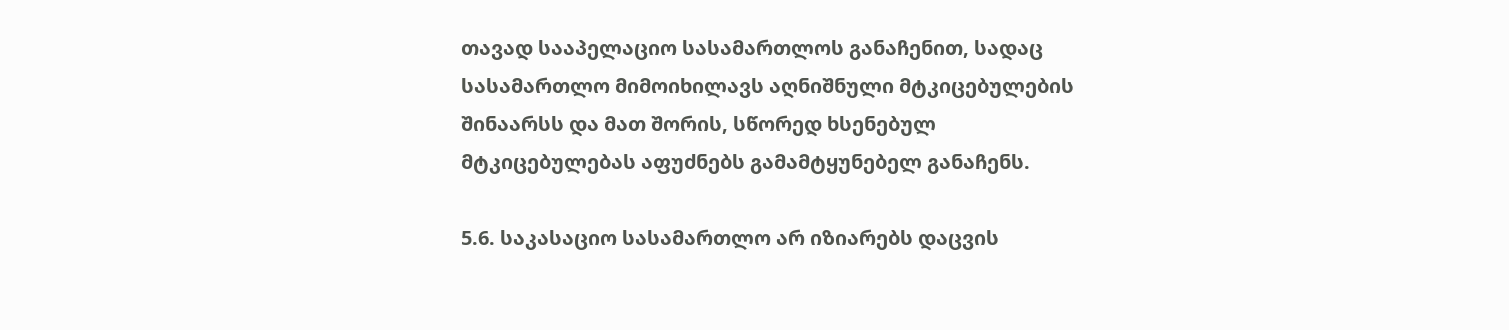თავად სააპელაციო სასამართლოს განაჩენით, სადაც სასამართლო მიმოიხილავს აღნიშნული მტკიცებულების შინაარსს და მათ შორის, სწორედ ხსენებულ მტკიცებულებას აფუძნებს გამამტყუნებელ განაჩენს.

5.6. საკასაციო სასამართლო არ იზიარებს დაცვის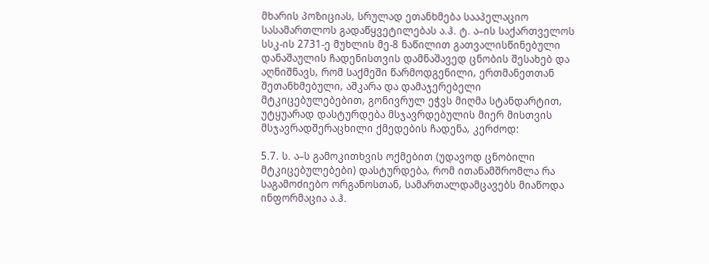მხარის პოზიციას, სრულად ეთანხმება სააპელაციო სასამართლოს გადაწყვეტილებას ა.ჰ. ტ. ა–ის საქართველოს სსკ-ის 2731-ე მუხლის მე-8 ნაწილით გათვალისწინებული დანაშაულის ჩადენისთვის დამნაშავედ ცნობის შესახებ და აღნიშნავს, რომ საქმეში წარმოდგენილი, ერთმანეთთან შეთანხმებული, აშკარა და დამაჯერებელი მტკიცებულებებით, გონივრულ ეჭვს მიღმა სტანდარტით, უტყუარად დასტურდება მსჯავრდებულის მიერ მისთვის მსჯავრადშერაცხილი ქმედების ჩადენა, კერძოდ:

5.7. ს. ა–ს გამოკითხვის ოქმებით (უდავოდ ცნობილი მტკიცებულებები) დასტურდება, რომ ითანამშრომლა რა საგამოძიებო ორგანოსთან, სამართალდამცავებს მიაწოდა ინფორმაცია ა.ჰ.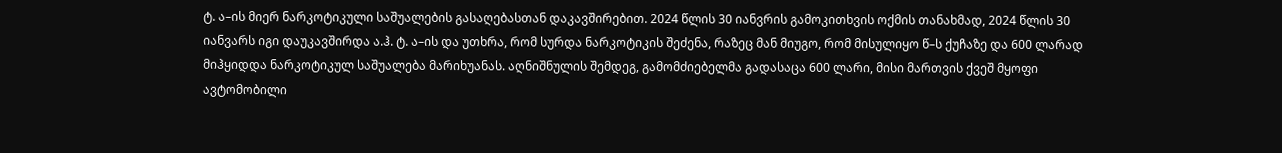ტ. ა–ის მიერ ნარკოტიკული საშუალების გასაღებასთან დაკავშირებით. 2024 წლის 30 იანვრის გამოკითხვის ოქმის თანახმად, 2024 წლის 30 იანვარს იგი დაუკავშირდა ა.ჰ. ტ. ა–ის და უთხრა, რომ სურდა ნარკოტიკის შეძენა, რაზეც მან მიუგო, რომ მისულიყო წ–ს ქუჩაზე და 600 ლარად მიჰყიდდა ნარკოტიკულ საშუალება მარიხუანას. აღნიშნულის შემდეგ, გამომძიებელმა გადასაცა 600 ლარი, მისი მართვის ქვეშ მყოფი ავტომობილი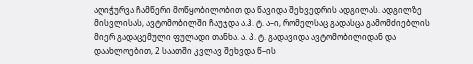აღიჭურვა ჩამწერი მოწყობილობით და წავიდა შეხვედრის ადგილას. ადგილზე მისვლისას, ავტომობილში ჩაუჯდა ა.ჰ. ტ. ა–ი, რომელსაც გადასცა გამომძიებლის მიერ გადაცემული ფულადი თანხა. ა. პ. ტ. გადავიდა ავტომობილიდან და დაახლოებით, 2 საათში კვლავ შეხვდა წ–ის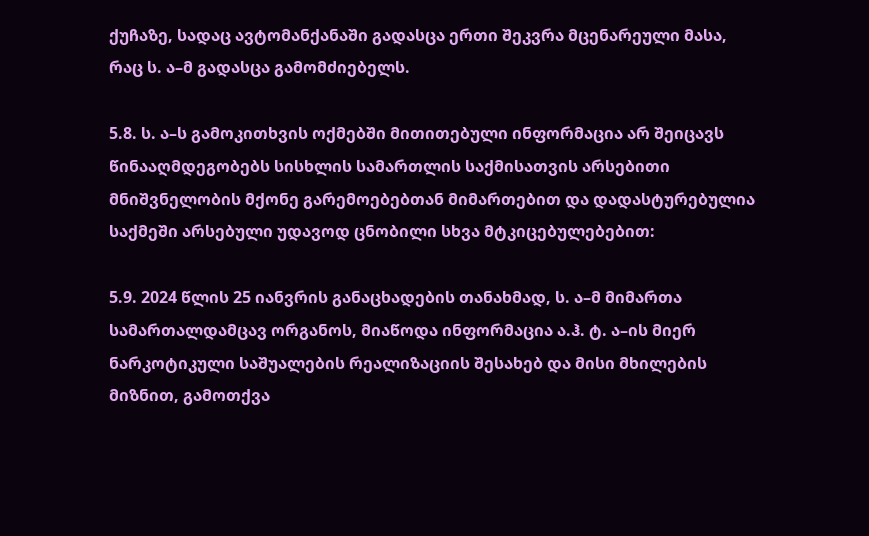ქუჩაზე, სადაც ავტომანქანაში გადასცა ერთი შეკვრა მცენარეული მასა, რაც ს. ა–მ გადასცა გამომძიებელს.

5.8. ს. ა–ს გამოკითხვის ოქმებში მითითებული ინფორმაცია არ შეიცავს წინააღმდეგობებს სისხლის სამართლის საქმისათვის არსებითი მნიშვნელობის მქონე გარემოებებთან მიმართებით და დადასტურებულია საქმეში არსებული უდავოდ ცნობილი სხვა მტკიცებულებებით:

5.9. 2024 წლის 25 იანვრის განაცხადების თანახმად, ს. ა–მ მიმართა სამართალდამცავ ორგანოს, მიაწოდა ინფორმაცია ა.ჰ. ტ. ა–ის მიერ ნარკოტიკული საშუალების რეალიზაციის შესახებ და მისი მხილების მიზნით, გამოთქვა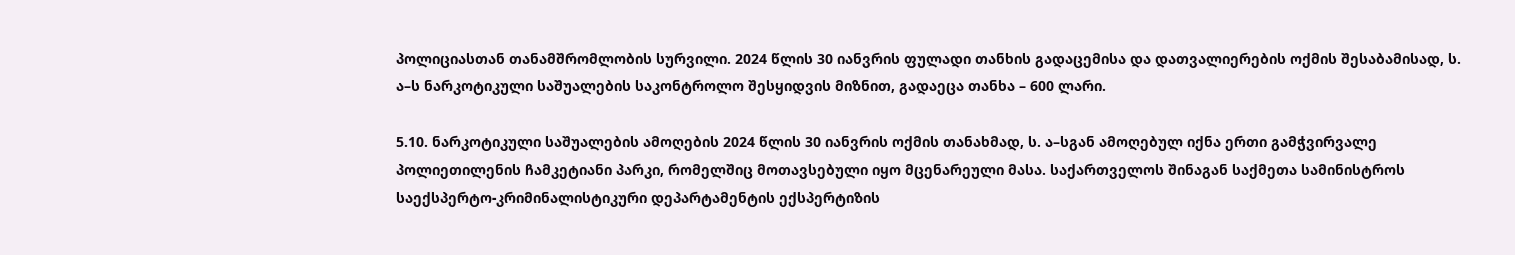პოლიციასთან თანამშრომლობის სურვილი. 2024 წლის 30 იანვრის ფულადი თანხის გადაცემისა და დათვალიერების ოქმის შესაბამისად, ს. ა–ს ნარკოტიკული საშუალების საკონტროლო შესყიდვის მიზნით, გადაეცა თანხა – 600 ლარი.

5.10. ნარკოტიკული საშუალების ამოღების 2024 წლის 30 იანვრის ოქმის თანახმად, ს. ა–სგან ამოღებულ იქნა ერთი გამჭვირვალე პოლიეთილენის ჩამკეტიანი პარკი, რომელშიც მოთავსებული იყო მცენარეული მასა. საქართველოს შინაგან საქმეთა სამინისტროს საექსპერტო-კრიმინალისტიკური დეპარტამენტის ექსპერტიზის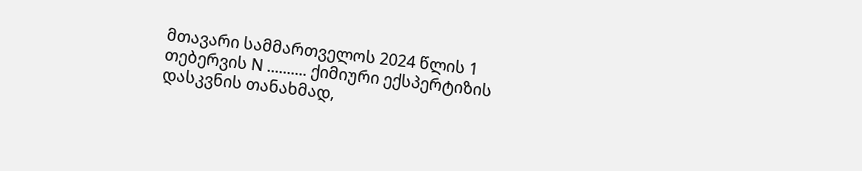მთავარი სამმართველოს 2024 წლის 1 თებერვის N .......... ქიმიური ექსპერტიზის დასკვნის თანახმად,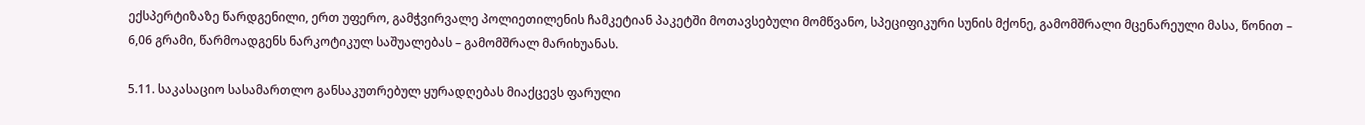ექსპერტიზაზე წარდგენილი, ერთ უფერო, გამჭვირვალე პოლიეთილენის ჩამკეტიან პაკეტში მოთავსებული მომწვანო, სპეციფიკური სუნის მქონე, გამომშრალი მცენარეული მასა, წონით – 6,06 გრამი, წარმოადგენს ნარკოტიკულ საშუალებას – გამომშრალ მარიხუანას.

5.11. საკასაციო სასამართლო განსაკუთრებულ ყურადღებას მიაქცევს ფარული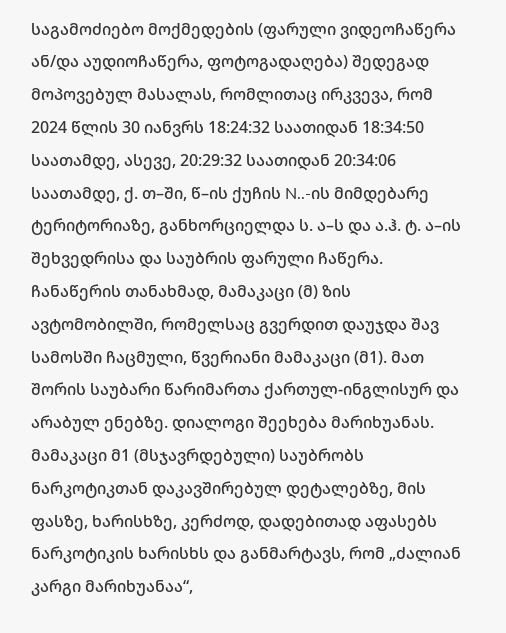საგამოძიებო მოქმედების (ფარული ვიდეოჩაწერა ან/და აუდიოჩაწერა, ფოტოგადაღება) შედეგად მოპოვებულ მასალას, რომლითაც ირკვევა, რომ 2024 წლის 30 იანვრს 18:24:32 საათიდან 18:34:50 საათამდე, ასევე, 20:29:32 საათიდან 20:34:06 საათამდე, ქ. თ–ში, წ–ის ქუჩის N..-ის მიმდებარე ტერიტორიაზე, განხორციელდა ს. ა–ს და ა.ჰ. ტ. ა–ის შეხვედრისა და საუბრის ფარული ჩაწერა. ჩანაწერის თანახმად, მამაკაცი (მ) ზის ავტომობილში, რომელსაც გვერდით დაუჯდა შავ სამოსში ჩაცმული, წვერიანი მამაკაცი (მ1). მათ შორის საუბარი წარიმართა ქართულ-ინგლისურ და არაბულ ენებზე. დიალოგი შეეხება მარიხუანას. მამაკაცი მ1 (მსჯავრდებული) საუბრობს ნარკოტიკთან დაკავშირებულ დეტალებზე, მის ფასზე, ხარისხზე, კერძოდ, დადებითად აფასებს ნარკოტიკის ხარისხს და განმარტავს, რომ „ძალიან კარგი მარიხუანაა“,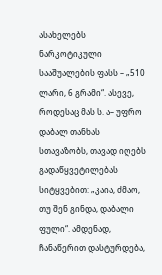ასახელებს ნარკოტიკული სააშუალების ფასს – „510 ლარი, 6 გრამი“. ასევე, როდესაც მას ს. ა– უფრო დაბალ თანხას სთავაზობს, თავად იღებს გადაწყვეტილებას სიტყვებით: „კაია, ძმაო, თუ შენ გინდა, დაბალი ფული“. ამდენად, ჩანაწერით დასტურდება,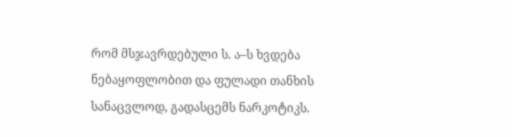რომ მსჯავრდებული ს. ა–ს ხვდება ნებაყოფლობით და ფულადი თანხის სანაცვლოდ, გადასცემს ნარკოტიკს.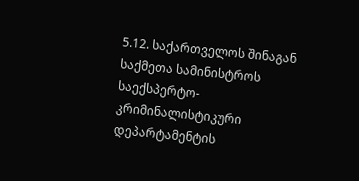5.12. საქართველოს შინაგან საქმეთა სამინისტროს საექსპერტო-კრიმინალისტიკური დეპარტამენტის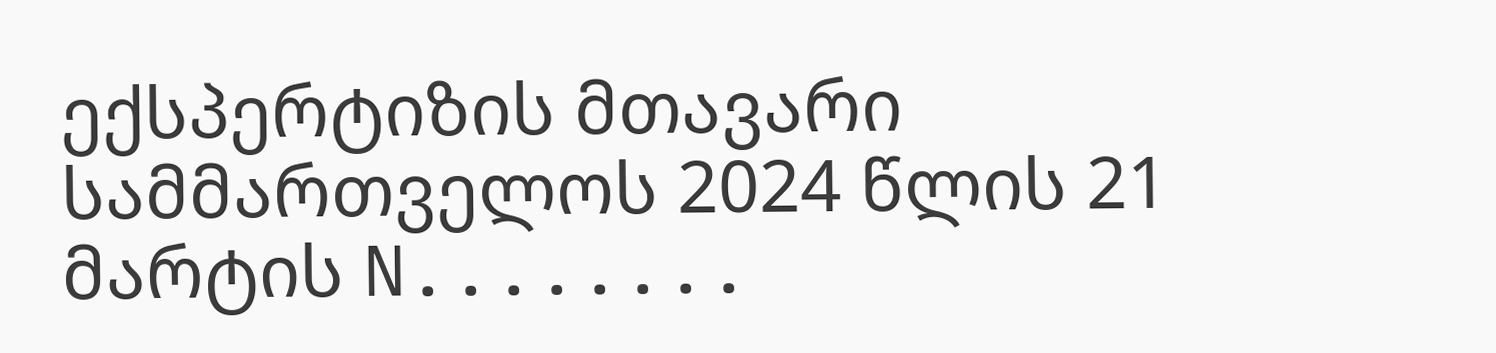ექსპერტიზის მთავარი სამმართველოს 2024 წლის 21 მარტის N........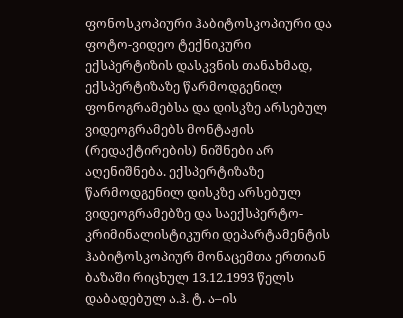ფონოსკოპიური ჰაბიტოსკოპიური და ფოტო-ვიდეო ტექნიკური ექსპერტიზის დასკვნის თანახმად, ექსპერტიზაზე წარმოდგენილ ფონოგრამებსა და დისკზე არსებულ ვიდეოგრამებს მონტაჟის (რედაქტირების) ნიშნები არ აღენიშნება. ექსპერტიზაზე წარმოდგენილ დისკზე არსებულ ვიდეოგრამებზე და საექსპერტო-კრიმინალისტიკური დეპარტამენტის ჰაბიტოსკოპიურ მონაცემთა ერთიან ბაზაში რიცხულ 13.12.1993 წელს დაბადებულ ა.ჰ. ტ. ა–ის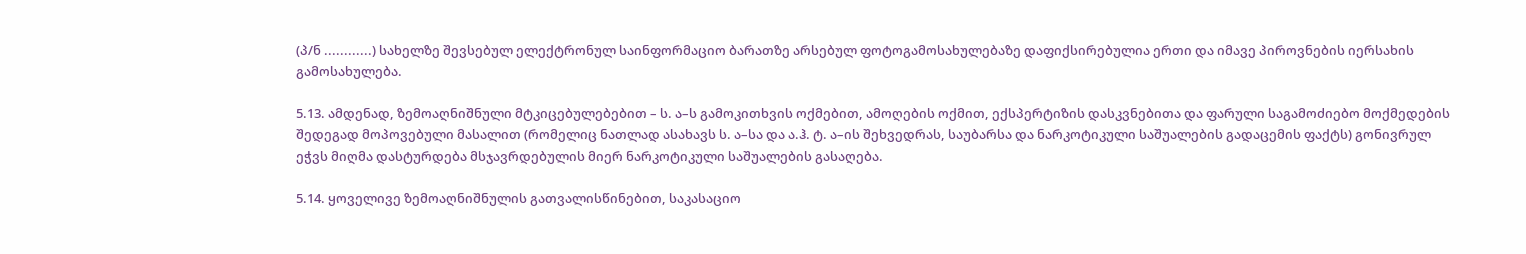(პ/ნ ............) სახელზე შევსებულ ელექტრონულ საინფორმაციო ბარათზე არსებულ ფოტოგამოსახულებაზე დაფიქსირებულია ერთი და იმავე პიროვნების იერსახის გამოსახულება.

5.13. ამდენად, ზემოაღნიშნული მტკიცებულებებით – ს. ა–ს გამოკითხვის ოქმებით, ამოღების ოქმით, ექსპერტიზის დასკვნებითა და ფარული საგამოძიებო მოქმედების შედეგად მოპოვებული მასალით (რომელიც ნათლად ასახავს ს. ა–სა და ა.ჰ. ტ. ა–ის შეხვედრას, საუბარსა და ნარკოტიკული საშუალების გადაცემის ფაქტს) გონივრულ ეჭვს მიღმა დასტურდება მსჯავრდებულის მიერ ნარკოტიკული საშუალების გასაღება.

5.14. ყოველივე ზემოაღნიშნულის გათვალისწინებით, საკასაციო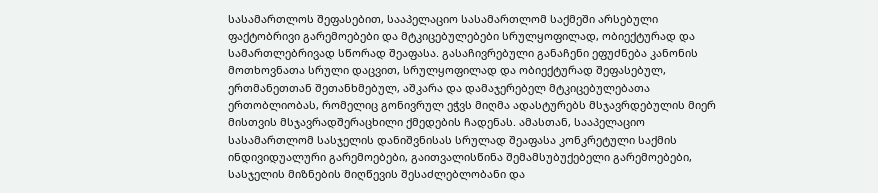სასამართლოს შეფასებით, სააპელაციო სასამართლომ საქმეში არსებული ფაქტობრივი გარემოებები და მტკიცებულებები სრულყოფილად, ობიექტურად და სამართლებრივად სწორად შეაფასა. გასაჩივრებული განაჩენი ეფუძნება კანონის მოთხოვნათა სრული დაცვით, სრულყოფილად და ობიექტურად შეფასებულ, ერთმანეთთან შეთანხმებულ, აშკარა და დამაჯერებელ მტკიცებულებათა ერთობლიობას, რომელიც გონივრულ ეჭვს მიღმა ადასტურებს მსჯავრდებულის მიერ მისთვის მსჯავრადშერაცხილი ქმედების ჩადენას. ამასთან, სააპელაციო სასამართლომ სასჯელის დანიშვნისას სრულად შეაფასა კონკრეტული საქმის ინდივიდუალური გარემოებები, გაითვალისწინა შემამსუბუქებელი გარემოებები, სასჯელის მიზნების მიღწევის შესაძლებლობანი და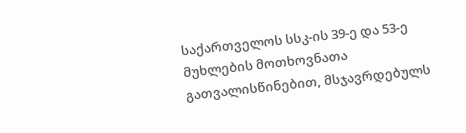საქართველოს სსკ-ის 39-ე და 53-ე მუხლების მოთხოვნათა გათვალისწინებით, მსჯავრდებულს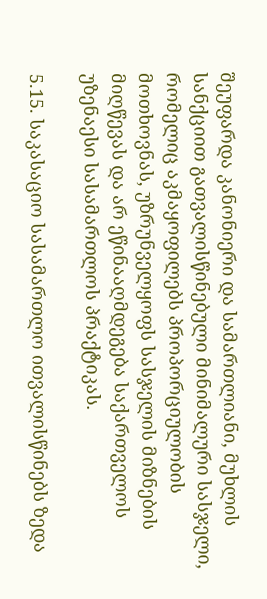შეუფარდა კანონიერი და სამართლიანი, მუხლის სანქციით გათვალისწინებული მინიმალური სასჯელი, რომელიც აკმაყოფილებს პროპორციულობის მოთხოვნას, უზრუნველყოფს სასჯელის მიზნების მიღწევას და არ ეწინააღმდეგება საქართველოს უზენაესი სასამართლოს პრაქტიკას.

5.15. საკასაციო სასამართლო ითვალისწინებს ზედა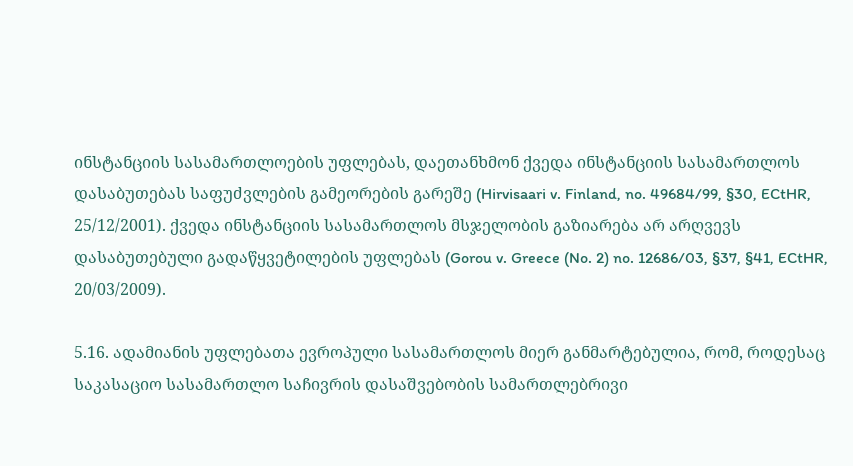ინსტანციის სასამართლოების უფლებას, დაეთანხმონ ქვედა ინსტანციის სასამართლოს დასაბუთებას საფუძვლების გამეორების გარეშე (Hirvisaari v. Finland, no. 49684/99, §30, ECtHR, 25/12/2001). ქვედა ინსტანციის სასამართლოს მსჯელობის გაზიარება არ არღვევს დასაბუთებული გადაწყვეტილების უფლებას (Gorou v. Greece (No. 2) no. 12686/03, §37, §41, ECtHR, 20/03/2009).

5.16. ადამიანის უფლებათა ევროპული სასამართლოს მიერ განმარტებულია, რომ, როდესაც საკასაციო სასამართლო საჩივრის დასაშვებობის სამართლებრივი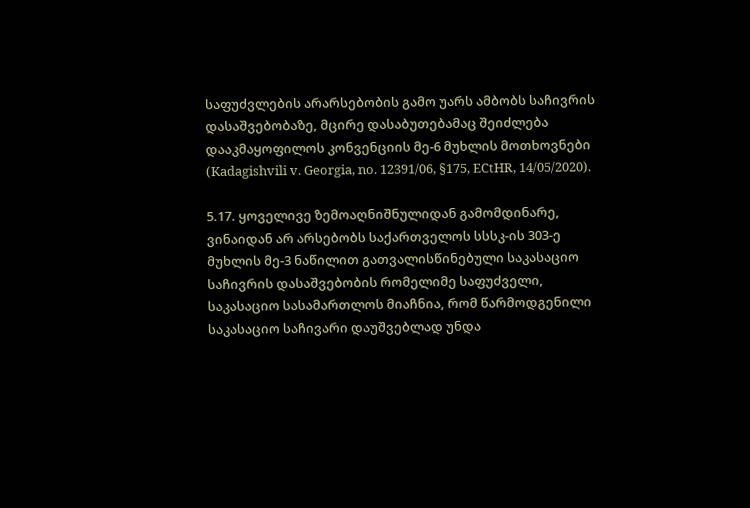საფუძვლების არარსებობის გამო უარს ამბობს საჩივრის დასაშვებობაზე, მცირე დასაბუთებამაც შეიძლება დააკმაყოფილოს კონვენციის მე-6 მუხლის მოთხოვნები (Kadagishvili v. Georgia, no. 12391/06, §175, ECtHR, 14/05/2020).

5.17. ყოველივე ზემოაღნიშნულიდან გამომდინარე, ვინაიდან არ არსებობს საქართველოს სსსკ-ის 303-ე მუხლის მე-3 ნაწილით გათვალისწინებული საკასაციო საჩივრის დასაშვებობის რომელიმე საფუძველი, საკასაციო სასამართლოს მიაჩნია, რომ წარმოდგენილი საკასაციო საჩივარი დაუშვებლად უნდა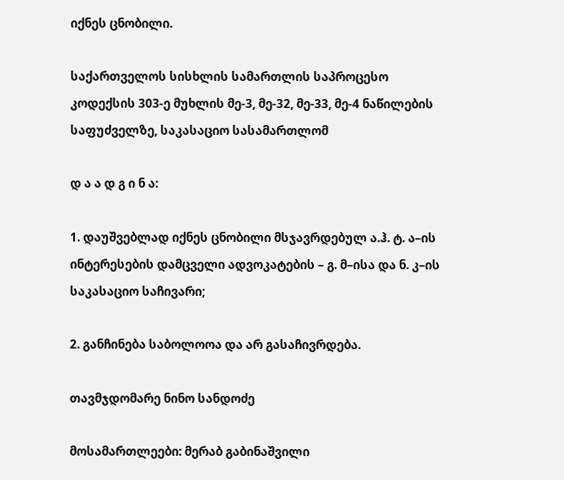იქნეს ცნობილი.

საქართველოს სისხლის სამართლის საპროცესო კოდექსის 303-ე მუხლის მე-3, მე-32, მე-33, მე-4 ნაწილების საფუძველზე, საკასაციო სასამართლომ

დ ა ა დ გ ი ნ ა:

1. დაუშვებლად იქნეს ცნობილი მსჯავრდებულ ა.ჰ. ტ. ა–ის ინტერესების დამცველი ადვოკატების – გ. მ–ისა და ნ. კ–ის საკასაციო საჩივარი;

2. განჩინება საბოლოოა და არ გასაჩივრდება.

თავმჯდომარე ნინო სანდოძე

მოსამართლეები: მერაბ გაბინაშვილი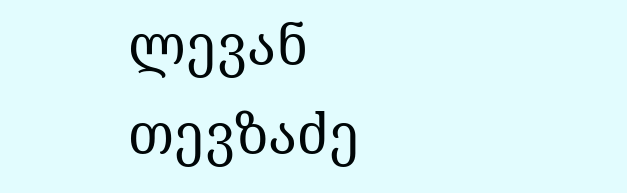ლევან თევზაძე